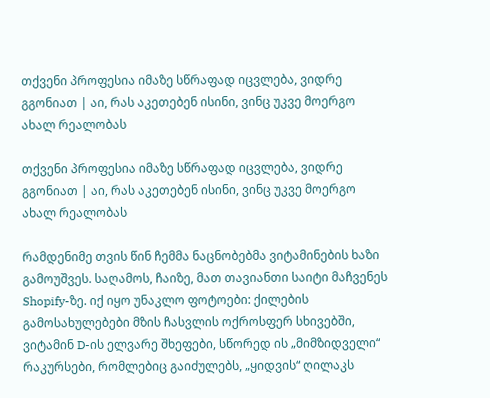თქვენი პროფესია იმაზე სწრაფად იცვლება, ვიდრე გგონიათ | აი, რას აკეთებენ ისინი, ვინც უკვე მოერგო ახალ რეალობას

თქვენი პროფესია იმაზე სწრაფად იცვლება, ვიდრე გგონიათ | აი, რას აკეთებენ ისინი, ვინც უკვე მოერგო ახალ რეალობას

რამდენიმე თვის წინ ჩემმა ნაცნობებმა ვიტამინების ხაზი გამოუშვეს. საღამოს, ჩაიზე, მათ თავიანთი საიტი მაჩვენეს Shopify-ზე. იქ იყო უნაკლო ფოტოები: ქილების გამოსახულებები მზის ჩასვლის ოქროსფერ სხივებში, ვიტამინ D-ის ელვარე შხეფები, სწორედ ის „მიმზიდველი“ რაკურსები, რომლებიც გაიძულებს, „ყიდვის“ ღილაკს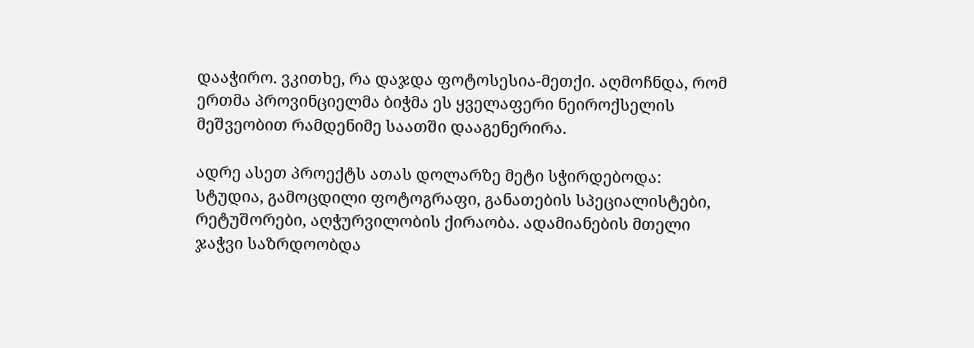დააჭირო. ვკითხე, რა დაჯდა ფოტოსესია-მეთქი. აღმოჩნდა, რომ ერთმა პროვინციელმა ბიჭმა ეს ყველაფერი ნეიროქსელის მეშვეობით რამდენიმე საათში დააგენერირა.

ადრე ასეთ პროექტს ათას დოლარზე მეტი სჭირდებოდა: სტუდია, გამოცდილი ფოტოგრაფი, განათების სპეციალისტები, რეტუშორები, აღჭურვილობის ქირაობა. ადამიანების მთელი ჯაჭვი საზრდოობდა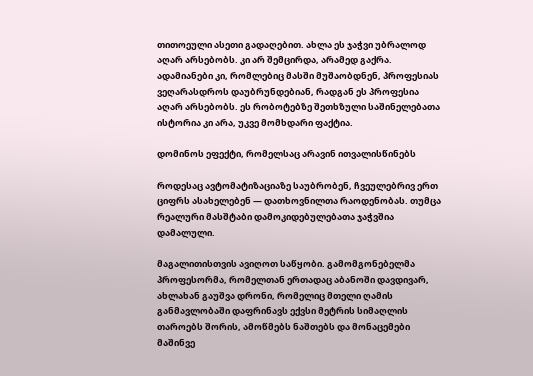თითოეული ასეთი გადაღებით. ახლა ეს ჯაჭვი უბრალოდ აღარ არსებობს. კი არ შემცირდა, არამედ გაქრა. ადამიანები კი, რომლებიც მასში მუშაობდნენ, პროფესიას ვეღარასდროს დაუბრუნდებიან, რადგან ეს პროფესია აღარ არსებობს. ეს რობოტებზე შეთხზული საშინელებათა ისტორია კი არა, უკვე მომხდარი ფაქტია.

დომინოს ეფექტი, რომელსაც არავინ ითვალისწინებს

როდესაც ავტომატიზაციაზე საუბრობენ, ჩვეულებრივ ერთ ციფრს ასახელებენ — დათხოვნილთა რაოდენობას. თუმცა რეალური მასშტაბი დამოკიდებულებათა ჯაჭვშია დამალული.

მაგალითისთვის ავიღოთ საწყობი. გამომგონებელმა პროფესორმა, რომელთან ერთადაც აბანოში დავდივარ, ახლახან გაუშვა დრონი, რომელიც მთელი ღამის განმავლობაში დაფრინავს ექვსი მეტრის სიმაღლის თაროებს შორის, ამოწმებს ნაშთებს და მონაცემები მაშინვე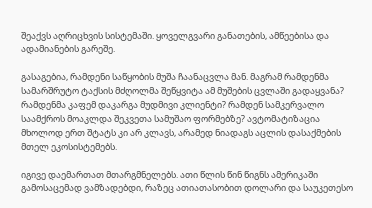შეაქვს აღრიცხვის სისტემაში. ყოველგვარი განათების, ამწეებისა და ადამიანების გარეშე.

გასაგებია, რამდენი საწყობის მუშა ჩაანაცვლა მან. მაგრამ რამდენმა სამარშრუტო ტაქსის მძღოლმა შეწყვიტა ამ მუშების ცვლაში გადაყვანა? რამდენმა კაფემ დაკარგა მუდმივი კლიენტი? რამდენ სამკერვალო საამქროს მოაკლდა შეკვეთა სამუშაო ფორმებზე? ავტომატიზაცია მხოლოდ ერთ შტატს კი არ კლავს, არამედ ნიადაგს აცლის დასაქმების მთელ ეკოსისტემებს.

იგივე დაემართათ მთარგმნელებს. ათი წლის წინ წიგნს ამერიკაში გამოსაცემად ვამზადებდი, რაზეც ათიათასობით დოლარი და საუკეთესო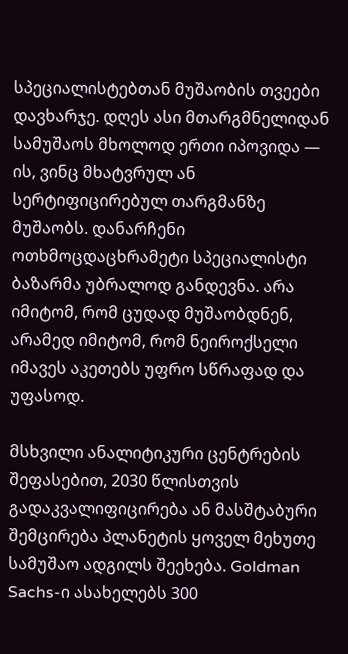სპეციალისტებთან მუშაობის თვეები დავხარჯე. დღეს ასი მთარგმნელიდან სამუშაოს მხოლოდ ერთი იპოვიდა — ის, ვინც მხატვრულ ან სერტიფიცირებულ თარგმანზე მუშაობს. დანარჩენი ოთხმოცდაცხრამეტი სპეციალისტი ბაზარმა უბრალოდ განდევნა. არა იმიტომ, რომ ცუდად მუშაობდნენ, არამედ იმიტომ, რომ ნეიროქსელი იმავეს აკეთებს უფრო სწრაფად და უფასოდ.

მსხვილი ანალიტიკური ცენტრების შეფასებით, 2030 წლისთვის გადაკვალიფიცირება ან მასშტაბური შემცირება პლანეტის ყოველ მეხუთე სამუშაო ადგილს შეეხება. Goldman Sachs-ი ასახელებს 300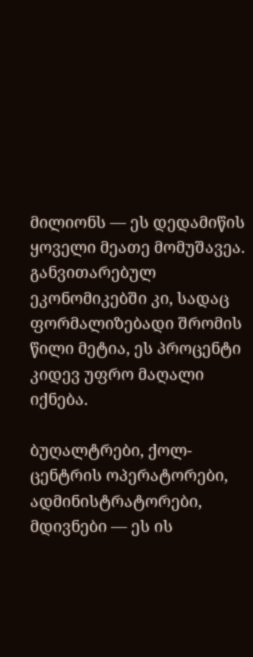მილიონს — ეს დედამიწის ყოველი მეათე მომუშავეა. განვითარებულ ეკონომიკებში კი, სადაც ფორმალიზებადი შრომის წილი მეტია, ეს პროცენტი კიდევ უფრო მაღალი იქნება.

ბუღალტრები, ქოლ-ცენტრის ოპერატორები, ადმინისტრატორები, მდივნები — ეს ის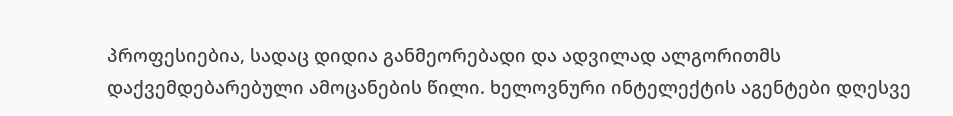პროფესიებია, სადაც დიდია განმეორებადი და ადვილად ალგორითმს დაქვემდებარებული ამოცანების წილი. ხელოვნური ინტელექტის აგენტები დღესვე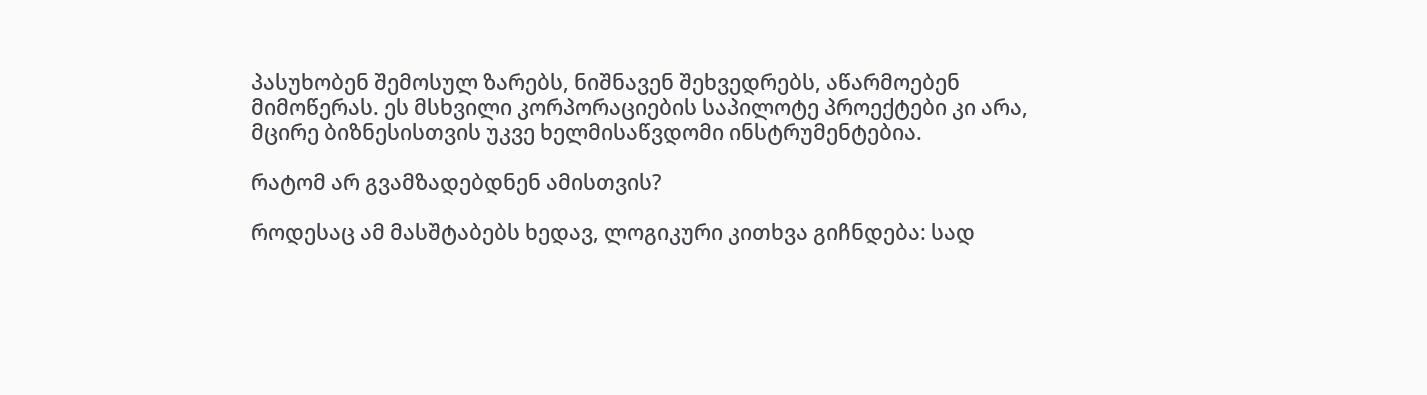პასუხობენ შემოსულ ზარებს, ნიშნავენ შეხვედრებს, აწარმოებენ მიმოწერას. ეს მსხვილი კორპორაციების საპილოტე პროექტები კი არა, მცირე ბიზნესისთვის უკვე ხელმისაწვდომი ინსტრუმენტებია.

რატომ არ გვამზადებდნენ ამისთვის?

როდესაც ამ მასშტაბებს ხედავ, ლოგიკური კითხვა გიჩნდება: სად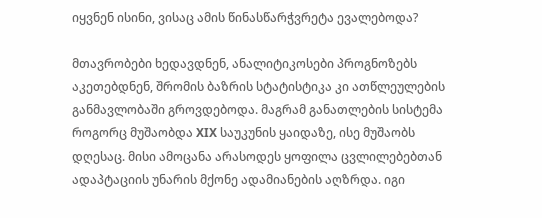იყვნენ ისინი, ვისაც ამის წინასწარჭვრეტა ევალებოდა?

მთავრობები ხედავდნენ, ანალიტიკოსები პროგნოზებს აკეთებდნენ, შრომის ბაზრის სტატისტიკა კი ათწლეულების განმავლობაში გროვდებოდა. მაგრამ განათლების სისტემა როგორც მუშაობდა XIX საუკუნის ყაიდაზე, ისე მუშაობს დღესაც. მისი ამოცანა არასოდეს ყოფილა ცვლილებებთან ადაპტაციის უნარის მქონე ადამიანების აღზრდა. იგი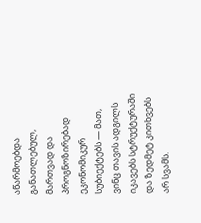აწარმოებდა განათლებულ, მართვად და პროგნოზირებად ეკონომიკურ სუბიექტებს — მათ, ვინც თავის ადგილს იკავებს სტრუქტურაში და ზედმეტ კითხვებს არ სვამს.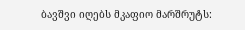ბავშვი იღებს მკაფიო მარშრუტს: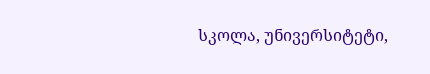სკოლა, უნივერსიტეტი,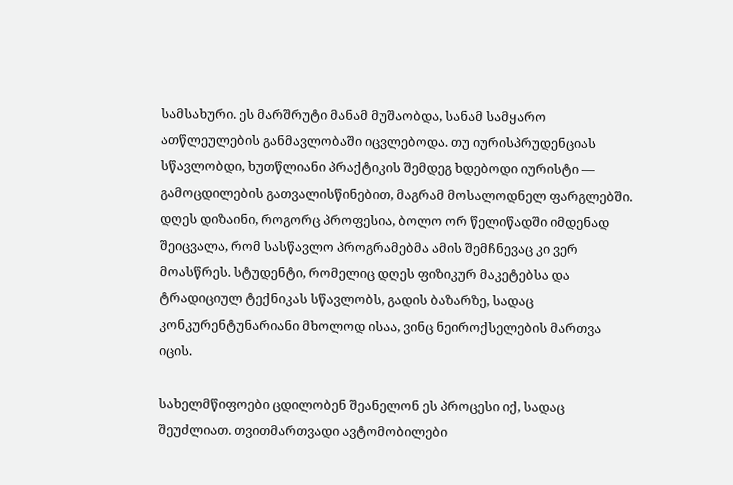სამსახური. ეს მარშრუტი მანამ მუშაობდა, სანამ სამყარო ათწლეულების განმავლობაში იცვლებოდა. თუ იურისპრუდენციას სწავლობდი, ხუთწლიანი პრაქტიკის შემდეგ ხდებოდი იურისტი — გამოცდილების გათვალისწინებით, მაგრამ მოსალოდნელ ფარგლებში. დღეს დიზაინი, როგორც პროფესია, ბოლო ორ წელიწადში იმდენად შეიცვალა, რომ სასწავლო პროგრამებმა ამის შემჩნევაც კი ვერ მოასწრეს. სტუდენტი, რომელიც დღეს ფიზიკურ მაკეტებსა და ტრადიციულ ტექნიკას სწავლობს, გადის ბაზარზე, სადაც კონკურენტუნარიანი მხოლოდ ისაა, ვინც ნეიროქსელების მართვა იცის.

სახელმწიფოები ცდილობენ შეანელონ ეს პროცესი იქ, სადაც შეუძლიათ. თვითმართვადი ავტომობილები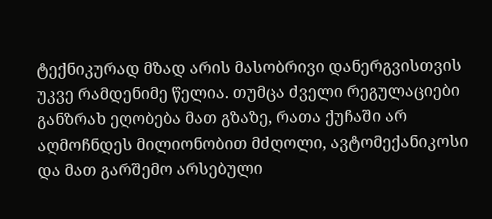ტექნიკურად მზად არის მასობრივი დანერგვისთვის უკვე რამდენიმე წელია. თუმცა ძველი რეგულაციები განზრახ ეღობება მათ გზაზე, რათა ქუჩაში არ აღმოჩნდეს მილიონობით მძღოლი, ავტომექანიკოსი და მათ გარშემო არსებული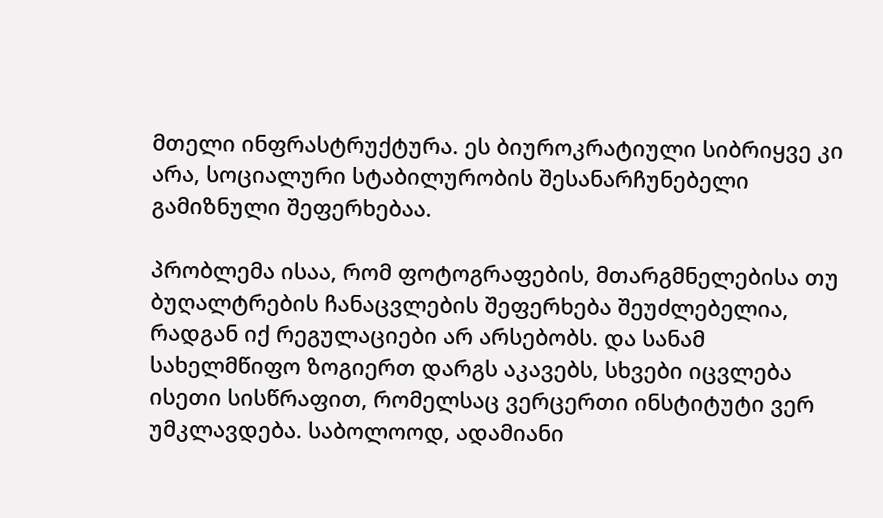მთელი ინფრასტრუქტურა. ეს ბიუროკრატიული სიბრიყვე კი არა, სოციალური სტაბილურობის შესანარჩუნებელი გამიზნული შეფერხებაა.

პრობლემა ისაა, რომ ფოტოგრაფების, მთარგმნელებისა თუ ბუღალტრების ჩანაცვლების შეფერხება შეუძლებელია, რადგან იქ რეგულაციები არ არსებობს. და სანამ სახელმწიფო ზოგიერთ დარგს აკავებს, სხვები იცვლება ისეთი სისწრაფით, რომელსაც ვერცერთი ინსტიტუტი ვერ უმკლავდება. საბოლოოდ, ადამიანი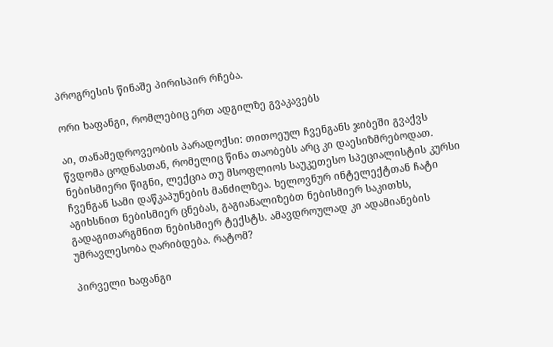პროგრესის წინაშე პირისპირ რჩება.

ორი ხაფანგი, რომლებიც ერთ ადგილზე გვაკავებს

აი, თანამედროვეობის პარადოქსი: თითოეულ ჩვენგანს ჯიბეში გვაქვს წვდომა ცოდნასთან, რომელიც წინა თაობებს არც კი დაესიზმრებოდათ. ნებისმიერი წიგნი, ლექცია თუ მსოფლიოს საუკეთესო სპეციალისტის კურსი ჩვენგან სამი დაწკაპუნების მანძილზეა. ხელოვნურ ინტელექტთან ჩატი აგიხსნით ნებისმიერ ცნებას, გაგიანალიზებთ ნებისმიერ საკითხს, გადაგითარგმნით ნებისმიერ ტექსტს. ამავდროულად კი ადამიანების უმრავლესობა ღარიბდება. რატომ?

პირველი ხაფანგი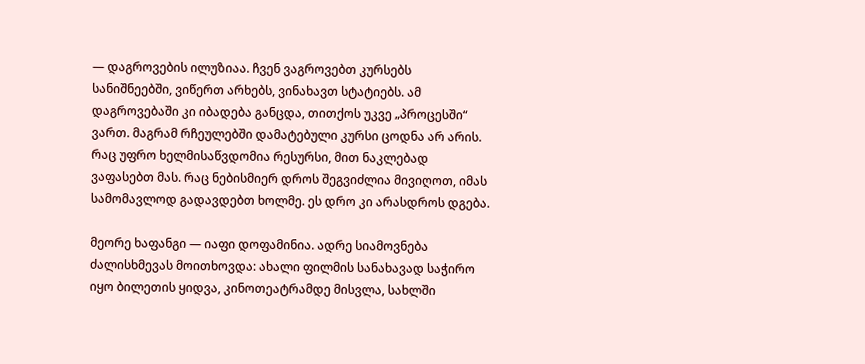— დაგროვების ილუზიაა. ჩვენ ვაგროვებთ კურსებს სანიშნეებში, ვიწერთ არხებს, ვინახავთ სტატიებს. ამ დაგროვებაში კი იბადება განცდა, თითქოს უკვე „პროცესში“ ვართ. მაგრამ რჩეულებში დამატებული კურსი ცოდნა არ არის. რაც უფრო ხელმისაწვდომია რესურსი, მით ნაკლებად ვაფასებთ მას. რაც ნებისმიერ დროს შეგვიძლია მივიღოთ, იმას სამომავლოდ გადავდებთ ხოლმე. ეს დრო კი არასდროს დგება.

მეორე ხაფანგი — იაფი დოფამინია. ადრე სიამოვნება ძალისხმევას მოითხოვდა: ახალი ფილმის სანახავად საჭირო იყო ბილეთის ყიდვა, კინოთეატრამდე მისვლა, სახლში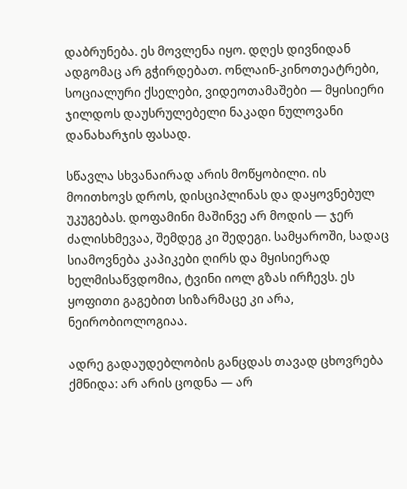დაბრუნება. ეს მოვლენა იყო. დღეს დივნიდან ადგომაც არ გჭირდებათ. ონლაინ-კინოთეატრები, სოციალური ქსელები, ვიდეოთამაშები — მყისიერი ჯილდოს დაუსრულებელი ნაკადი ნულოვანი დანახარჯის ფასად.

სწავლა სხვანაირად არის მოწყობილი. ის მოითხოვს დროს, დისციპლინას და დაყოვნებულ უკუგებას. დოფამინი მაშინვე არ მოდის — ჯერ ძალისხმევაა, შემდეგ კი შედეგი. სამყაროში, სადაც სიამოვნება კაპიკები ღირს და მყისიერად ხელმისაწვდომია, ტვინი იოლ გზას ირჩევს. ეს ყოფითი გაგებით სიზარმაცე კი არა, ნეირობიოლოგიაა.

ადრე გადაუდებლობის განცდას თავად ცხოვრება ქმნიდა: არ არის ცოდნა — არ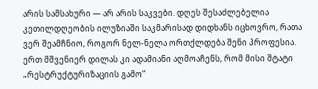არის სამსახური — არ არის საკვები. დღეს შესაძლებელია კეთილდღეობის ილუზიაში საკმარისად დიდხანს იცხოვრო, რათა ვერ შეამჩნიო, როგორ ნელ-ნელა ორთქლდება შენი პროფესია. ერთ მშვენიერ დილას კი ადამიანი აღმოაჩენს, რომ მისი შტატი „რესტრუქტურიზაციის გამო“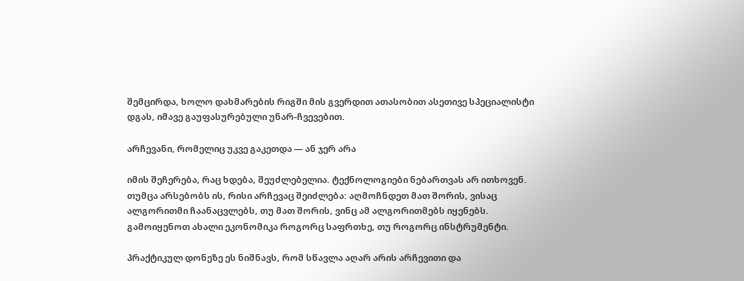შემცირდა, ხოლო დახმარების რიგში მის გვერდით ათასობით ასეთივე სპეციალისტი დგას, იმავე გაუფასურებული უნარ-ჩვევებით.

არჩევანი, რომელიც უკვე გაკეთდა — ან ჯერ არა

იმის შეჩერება, რაც ხდება, შეუძლებელია. ტექნოლოგიები ნებართვას არ ითხოვენ. თუმცა არსებობს ის, რისი არჩევაც შეიძლება: აღმოჩნდეთ მათ შორის, ვისაც ალგორითმი ჩაანაცვლებს, თუ მათ შორის, ვინც ამ ალგორითმებს იყენებს. გამოიყენოთ ახალი ეკონომიკა როგორც საფრთხე, თუ როგორც ინსტრუმენტი.

პრაქტიკულ დონეზე ეს ნიშნავს, რომ სწავლა აღარ არის არჩევითი და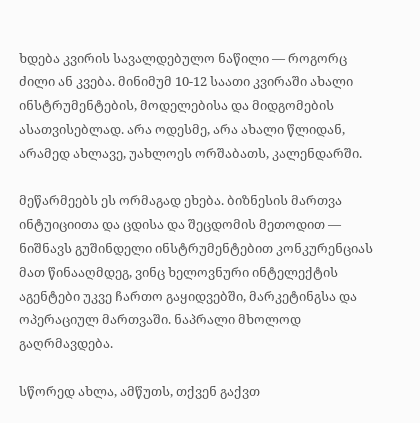ხდება კვირის სავალდებულო ნაწილი — როგორც ძილი ან კვება. მინიმუმ 10-12 საათი კვირაში ახალი ინსტრუმენტების, მოდელებისა და მიდგომების ასათვისებლად. არა ოდესმე, არა ახალი წლიდან, არამედ ახლავე, უახლოეს ორშაბათს, კალენდარში.

მეწარმეებს ეს ორმაგად ეხება. ბიზნესის მართვა ინტუიციითა და ცდისა და შეცდომის მეთოდით — ნიშნავს გუშინდელი ინსტრუმენტებით კონკურენციას მათ წინააღმდეგ, ვინც ხელოვნური ინტელექტის აგენტები უკვე ჩართო გაყიდვებში, მარკეტინგსა და ოპერაციულ მართვაში. ნაპრალი მხოლოდ გაღრმავდება.

სწორედ ახლა, ამწუთს, თქვენ გაქვთ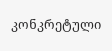კონკრეტული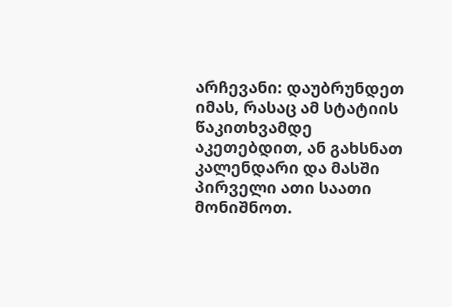არჩევანი: დაუბრუნდეთ იმას, რასაც ამ სტატიის წაკითხვამდე აკეთებდით, ან გახსნათ კალენდარი და მასში პირველი ათი საათი მონიშნოთ.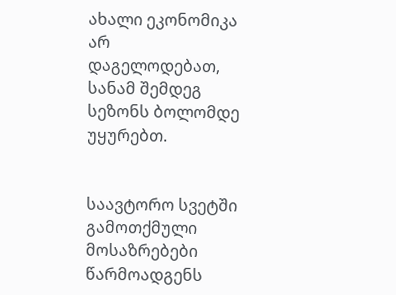ახალი ეკონომიკა არ დაგელოდებათ, სანამ შემდეგ სეზონს ბოლომდე უყურებთ.


საავტორო სვეტში გამოთქმული მოსაზრებები წარმოადგენს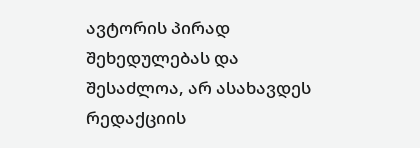ავტორის პირად შეხედულებას და შესაძლოა, არ ასახავდეს რედაქციის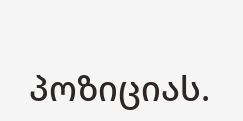პოზიციას.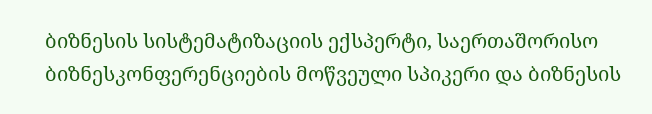ბიზნესის სისტემატიზაციის ექსპერტი, საერთაშორისო ბიზნესკონფერენციების მოწვეული სპიკერი და ბიზნესის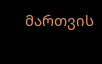მართვის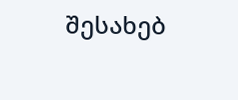შესახებ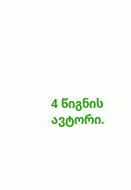4 წიგნის ავტორი.